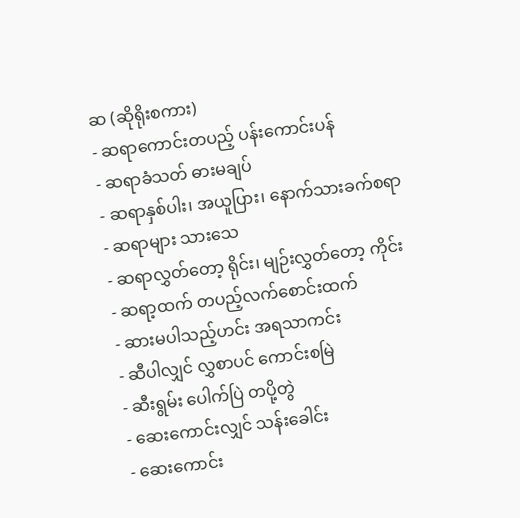ဆ (ဆိုရိုးစကား)
- ဆရာကောင်းတပည့် ပန်းကောင်းပန်
- ဆရာခံသတ် ဓားမချပ်
- ဆရာနှစ်ပါး၊ အယူပြား၊ နောက်သားခက်စရာ
- ဆရာများ သားသေ
- ဆရာလွှတ်တော့ ရိုင်း၊ မျဉ်းလွှတ်တော့ ကိုင်း
- ဆရာ့ထက် တပည့်လက်စောင်းထက်
- ဆားမပါသည့်ဟင်း အရသာကင်း
- ဆီပါလျှင် လွှစာပင် ကောင်းစမြဲ
- ဆီးရွမ်း ပေါက်ပြဲ တပို့တွဲ
- ဆေးကောင်းလျှင် သန်းခေါင်း
- ဆေးကောင်း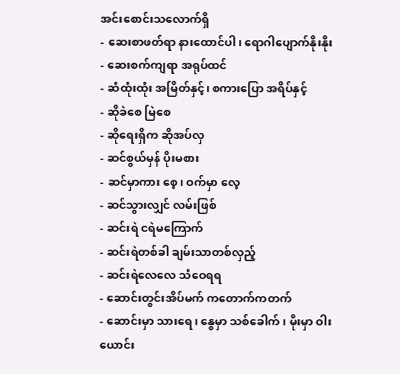အင်းစောင်းသလောက်ရှိ
- ဆေးစာဖတ်ရာ နားထောင်ပါ၊ ရောဂါပျောက်နိုးနိုး
- ဆေးစက်ကျရာ အရုပ်ထင်
- ဆံထုံးထုံး အမြိတ်နှင့်၊ စကားပြော အရိပ်နှင့်
- ဆိုခဲစေ မြဲစေ
- ဆိုရေးရှိက ဆိုအပ်လှ
- ဆင်စွယ်မှန် ပိုးမစား
- ဆင်မှာကား စေ့၊ ဝက်မှာ လေ့
- ဆင်သွားလျှင် လမ်းဖြစ်
- ဆင်းရဲ ငရဲမကြောက်
- ဆင်းရဲတစ်ခါ ချမ်းသာတစ်လှည့်
- ဆင်းရဲလေလေ သံဝေရရ
- ဆောင်းတွင်းအိပ်မက် ကတောက်ကတက်
- ဆောင်းမှာ သားရေ၊ နွေမှာ သစ်ခေါက်၊ မိုးမှာ ဝါးယောင်း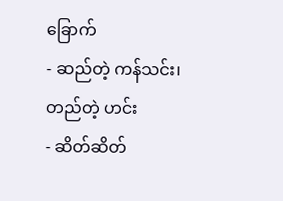ခြောက်
- ဆည်တဲ့ ကန်သင်း၊ တည်တဲ့ ဟင်း
- ဆိတ်ဆိတ်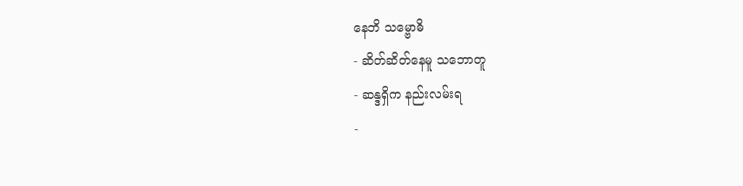နေဘိ သမ္ဗောဓိ
- ဆိတ်ဆိတ်နေမူ သဘောတူ
- ဆန္ဒရှိက နည်းလမ်းရ
-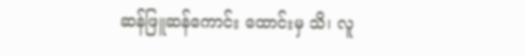ဆန်ဖြူဆန်ကောင်း ထောင်းမှ သိ၊ လူ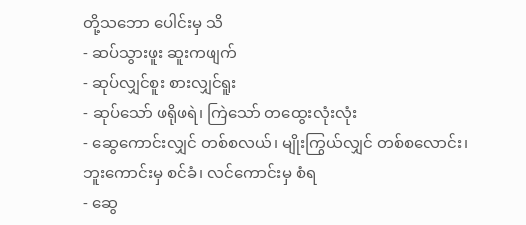တို့သဘော ပေါင်းမှ သိ
- ဆပ်သွားဖူး ဆူးကဖျက်
- ဆုပ်လျှင်စူး စားလျှင်ရူး
- ဆုပ်သော် ဖရိုဖရဲ၊ ကြဲသော် တထွေးလုံးလုံး
- ဆွေကောင်းလျှင် တစ်စလယ်၊ မျိုးကြွယ်လျှင် တစ်စလောင်း၊ ဘူးကောင်းမှ စင်ခံ၊ လင်ကောင်းမှ စံရ
- ဆွေ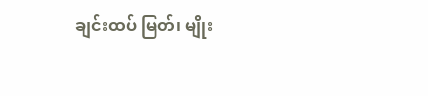ချင်းထပ် မြတ်၊ မျိုး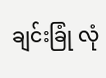ချင်းခြုံ လုံ